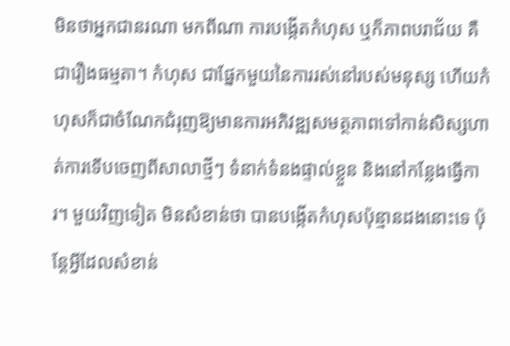មិនថាអ្នកជានរណា មកពីណា ការបង្កើតកំហុស ឬក៏ភាពបរាជ័យ គឺជារឿងធម្មតា។ កំហុស ជាផ្នែកមួយនៃការរស់នៅរបស់មនុស្ស ហើយកំហុសក៏ជាចំណែកជំរុញឱ្យមានការអភិវឌ្ឍសមត្ថភាពទៅកាន់សិស្សហាត់ការទើបចេញពីសាលាថ្មីៗ ទំនាក់ទំនងផ្ទាល់ខ្លួន និងនៅកន្លែងធ្វើការ។ មួយវិញទៀត មិនសំខាន់ថា បានបង្កើតកំហុសប៉ុន្មានដងនោះទេ ប៉ុន្តែអ្វីដែលសំខាន់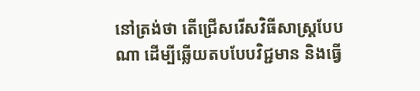នៅត្រង់ថា តើជ្រើសរើសវិធីសាស្រ្តបែបណា ដើម្បីឆ្លើយតបបែបវិជ្ជមាន និងធ្វើ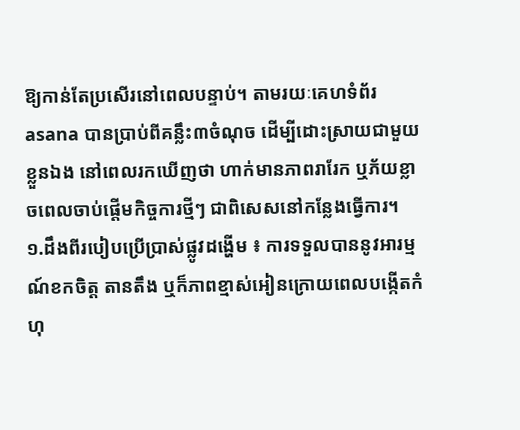ឱ្យកាន់តែប្រសើរនៅពេលបន្ទាប់។ តាមរយៈគេហទំព័រ asana បានប្រាប់ពីគន្លឹះ៣ចំណុច ដើម្បីដោះស្រាយជាមួយខ្លួនឯង នៅពេលរកឃើញថា ហាក់មានភាពរារែក ឬភ័យខ្លាចពេលចាប់ផ្តើមកិច្ចការថ្មីៗ ជាពិសេសនៅកន្លែងធ្វើការ។
១.ដឹងពីរបៀបប្រើប្រាស់ផ្លូវដង្ហើម ៖ ការទទួលបាននូវអារម្មណ៍ខកចិត្ត តានតឹង ឬក៏ភាពខ្មាស់អៀនក្រោយពេលបង្កើតកំហុ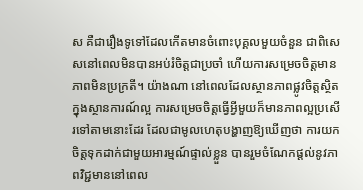ស គឺជារឿងទូទៅដែលកើតមានចំពោះបុគ្គលមួយចំនួន ជាពិសេសនៅពេលមិនបានអប់រំចិត្តជាប្រចាំ ហើយការសម្រេចចិត្តមានភាពមិនប្រក្រតី។ យ៉ាងណា នៅពេលដែលស្ថានភាពផ្លូវចិត្តស្ថិតក្នុងស្ថានការណ៍ល្អ ការសម្រេចចិត្តធ្វើអ្វីមួយក៏មានភាពល្អប្រសើរទៅតាមនោះដែរ ដែលជាមូលហេតុបង្ហាញឱ្យឃើញថា ការយកចិត្តទុកដាក់ជាមួយអារម្មណ៍ផ្ទាល់ខ្លួន បានរួមចំណែកផ្តល់នូវភាពវិជ្ជមាននៅពេល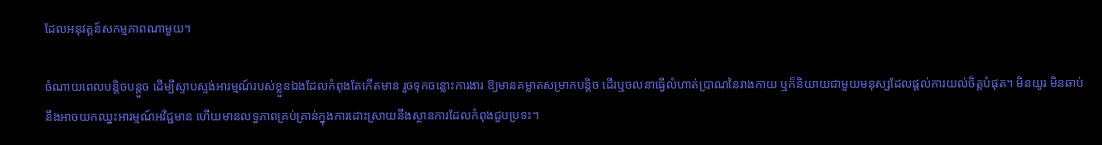ដែលអនុវត្តន៍សកម្មភាពណាមួយ។

ចំណាយពេលបន្តិចបន្តួច ដើម្បីស្ទាបស្ទង់អារម្មណ៍របស់ខ្លួនឯងដែលកំពុងតែកើតមាន រួចទុកចន្លោះការងារ ឱ្យមានគម្លាតសម្រាកបន្តិច ដើរឬចលនាធ្វើលំហាត់ប្រាណនៃរាងកាយ ឬក៏និយាយជាមួយមនុស្សដែលផ្តល់ការយល់ចិត្តបំផុត។ មិនយូរ មិនឆាប់ នឹងអាចយកឈ្នះអារម្មណ៍អវិជ្ជមាន ហើយមានលទ្ធភាពគ្រប់គ្រាន់ក្នុងការដោះស្រាយនឹងស្ថានការដែលកំពុងជួបប្រទះ។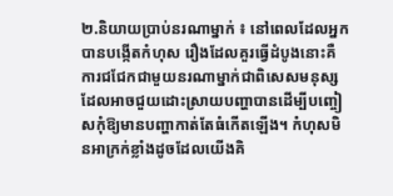២.និយាយប្រាប់នរណាម្នាក់ ៖ នៅពេលដែលអ្នកបានបង្កើតកំហុស រឿងដែលគួរធ្វើដំបូងនោះគឺការជជែកជាមួយនរណាម្នាក់ជាពិសេសមនុស្សដែលអាចជួយដោះស្រាយបញ្ហាបានដើម្បីបញ្ចៀសកុំឱ្យមានបញ្ហាកាត់តែធំកើតឡើង។ កំហុសមិនអាក្រក់ខ្លាំងដូចដែលយើងគិ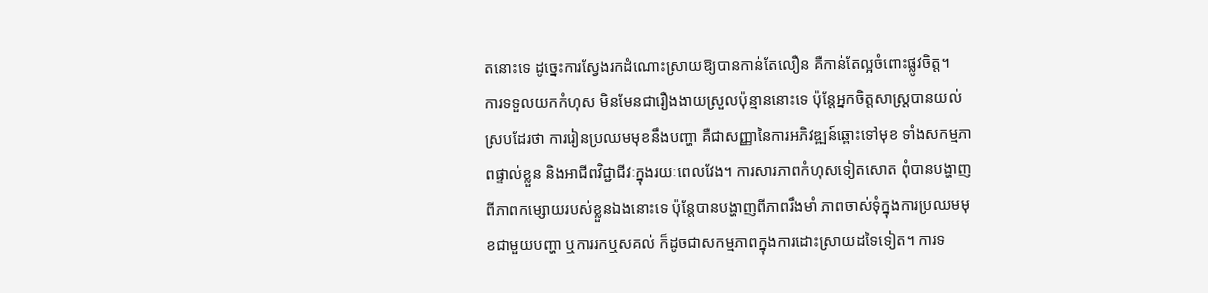តនោះទេ ដូច្នេះការស្វែងរកដំណោះស្រាយឱ្យបានកាន់តែលឿន គឺកាន់តែល្អចំពោះផ្លូវចិត្ត។
ការទទួលយកកំហុស មិនមែនជារឿងងាយស្រួលប៉ុន្មាននោះទេ ប៉ុន្តែអ្នកចិត្តសាស្រ្តបានយល់ស្របដែរថា ការរៀនប្រឈមមុខនឹងបញ្ហា គឺជាសញ្ញានៃការអភិវឌ្ឍន៍ឆ្ពោះទៅមុខ ទាំងសកម្មភាពផ្ទាល់ខ្លួន និងអាជីពវិជ្ជាជីវៈក្នុងរយៈពេលវែង។ ការសារភាពកំហុសទៀតសោត ពុំបានបង្ហាញពីភាពកម្សោយរបស់ខ្លួនឯងនោះទេ ប៉ុន្តែបានបង្ហាញពីភាពរឹងមាំ ភាពចាស់ទុំក្នុងការប្រឈមមុខជាមួយបញ្ហា ឬការរកឬសគល់ ក៏ដូចជាសកម្មភាពក្នុងការដោះស្រាយដទៃទៀត។ ការទ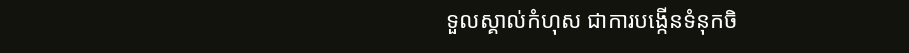ទួលស្គាល់កំហុស ជាការបង្កើនទំនុកចិ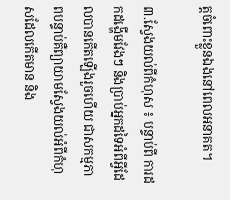ត្តចំពោះខ្លួនឯងនៅពេលអនាគត។

៣.ស្វែងយល់ពីកំហុស ៖ បន្ទាប់ពី ការដកដង្ហើមវែងៗ និងប្រាប់អ្នកដទៃអំពីអ្វីដែលបានកើតឡើងរួចហើយ ជាសកម្មភាពបន្ទាប់គឺព្យាយាមស្វែងយល់អំពីកំហុសដែលកើតមាន និង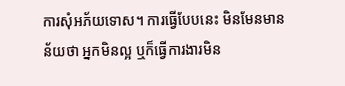ការសុំអភ័យទោស។ ការធ្វើបែបនេះ មិនមែនមានន័យថា អ្នកមិនល្អ ឬក៏ធ្វើការងារមិន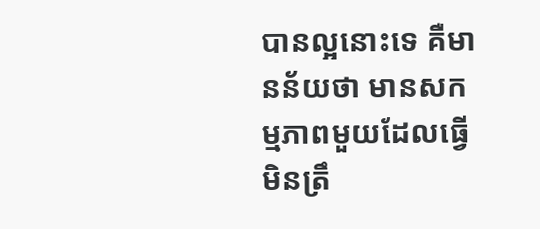បានល្អនោះទេ គឺមានន័យថា មានសកម្មភាពមួយដែលធ្វើមិនត្រឹ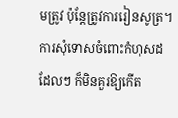មត្រូវ ប៉ុន្តែត្រូវការរៀនសូត្រ។ ការសុំទោសចំពោះកំហុសដដែលៗ ក៏មិនគួរឱ្យកើត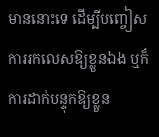មាននោះទេ ដើម្បីបញ្ចៀសការរកលេសឱ្យខ្លួនឯង ឬក៏ការដាក់បន្ទុកឱ្យខ្លួន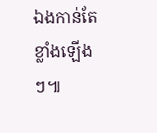ឯងកាន់តែខ្លាំងឡើងៗ៕